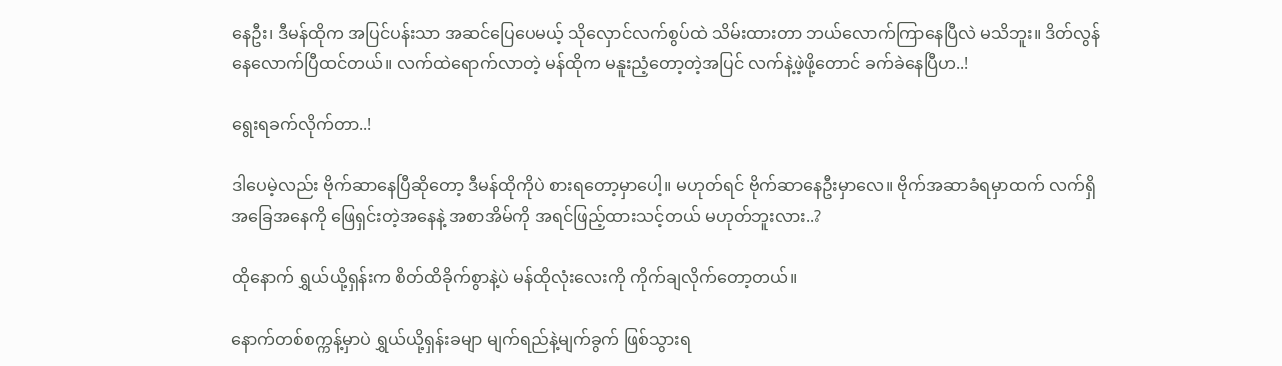နေဦး၊ ဒီမန်ထိုက အပြင်ပန်းသာ အဆင်ပြေပေမယ့် သိုလှောင်လက်စွပ်ထဲ သိမ်းထားတာ ဘယ်လောက်ကြာနေပြီလဲ မသိဘူး။ ဒိတ်လွန်နေလောက်ပြီထင်တယ်။ လက်ထဲရောက်လာတဲ့ မန်ထိုက မနူးညံ့တော့တဲ့အပြင် လက်နဲ့ဖဲ့ဖို့တောင် ခက်ခဲနေပြီဟ..!

ရွေးရခက်လိုက်တာ..!

ဒါပေမဲ့လည်း ဗိုက်ဆာနေပြီဆိုတော့ ဒီမန်ထိုကိုပဲ စားရတော့မှာပေါ့။ မဟုတ်ရင် ဗိုက်ဆာနေဦးမှာလေ။ ဗိုက်အဆာခံရမှာထက် လက်ရှိအခြေအနေကို ဖြေရှင်းတဲ့အနေနဲ့ အစာအိမ်ကို အရင်ဖြည့်ထားသင့်တယ် မဟုတ်ဘူးလား..?

ထိုနောက် ရွှယ်ယို့ရှန်းက စိတ်ထိခိုက်စွာနဲ့ပဲ မန်ထိုလုံးလေးကို ကိုက်ချလိုက်တော့တယ်။

နောက်တစ်စက္ကန့်မှာပဲ ရွှယ်ယို့ရှန်းခမျာ မျက်ရည်နဲ့မျက်ခွက် ဖြစ်သွားရ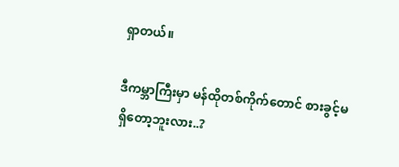ရှာတယ်။

ဒီကမ္ဘာကြီးမှာ မန်ထိုတစ်ကိုက်တောင် စားခွင့်မရှိတော့ဘူးလား..?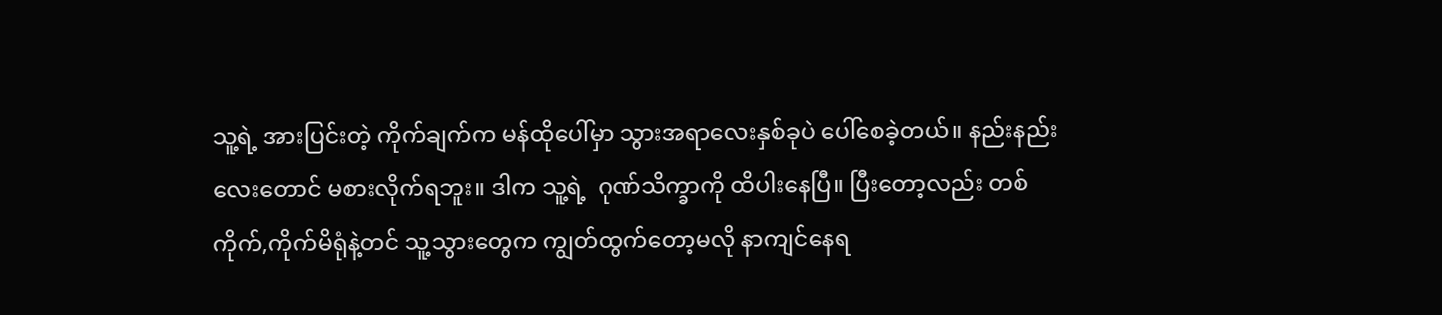သူ့ရဲ့ အားပြင်းတဲ့ ကိုက်ချက်က မန်ထိုပေါ်မှာ သွားအရာလေးနှစ်ခုပဲ ပေါ်စေခဲ့တယ်။ နည်းနည်းလေးတောင် မစားလိုက်ရဘူး။ ဒါက သူ့ရဲ့  ဂုဏ်သိက္ခာကို ထိပါးနေပြီ။ ပြီးတော့လည်း တစ်ကိုက်,ကိုက်မိရုံနဲ့တင် သူ့သွားတွေက ကျွတ်ထွက်တော့မလို နာကျင်နေရ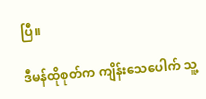ပြီ။

ဒီမန်ထိုစုတ်က ကျိန်းသေပေါက် သူ့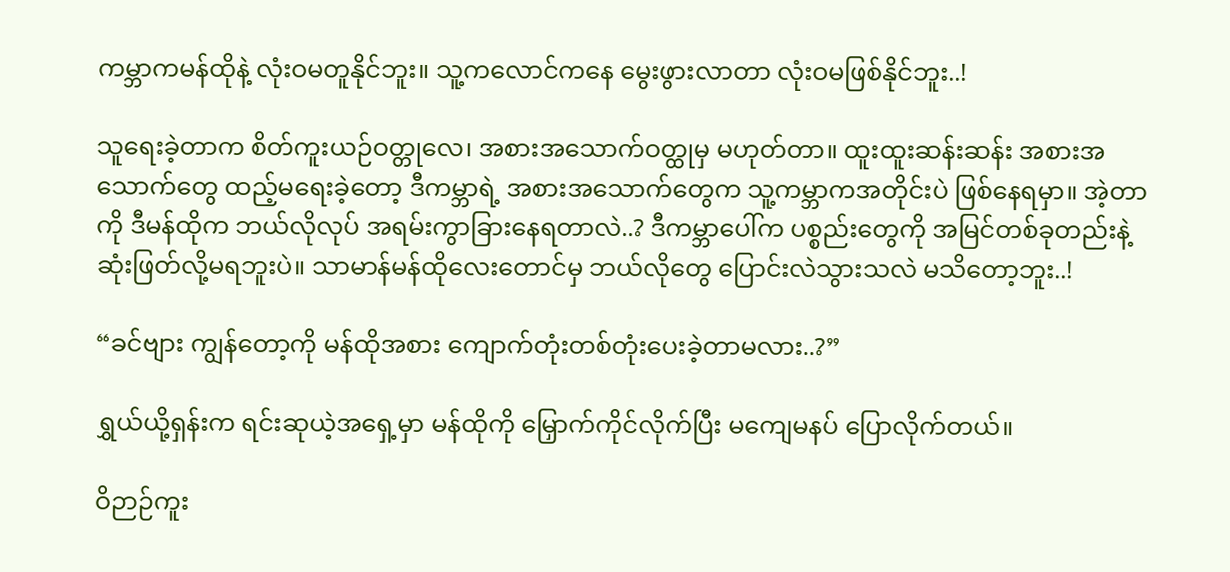ကမ္ဘာကမန်ထိုနဲ့ လုံးဝမတူနိုင်ဘူး။ သူ့ကလောင်ကနေ မွေးဖွားလာတာ လုံးဝမဖြစ်နိုင်ဘူး..!

သူရေးခဲ့တာက စိတ်ကူးယဉ်ဝတ္တုလေ၊ အစားအသောက်ဝတ္ထုမှ မဟုတ်တာ။ ထူးထူးဆန်းဆန်း အစားအသောက်တွေ ထည့်မရေးခဲ့တော့ ဒီကမ္ဘာရဲ့ အစားအသောက်တွေက သူ့ကမ္ဘာကအတိုင်းပဲ ဖြစ်နေရမှာ။ အဲ့တာကို ဒီမန်ထိုက ဘယ်လိုလုပ် အရမ်းကွာခြားနေရတာလဲ..? ဒီကမ္ဘာပေါ်က ပစ္စည်းတွေကို အမြင်တစ်ခုတည်းနဲ့ ဆုံးဖြတ်လို့မရဘူးပဲ။ သာမာန်မန်ထိုလေးတောင်မှ ဘယ်လိုတွေ ပြောင်းလဲသွားသလဲ မသိတော့ဘူး..!

“ခင်ဗျား ကျွန်တော့ကို မန်ထိုအစား ကျောက်တုံးတစ်တုံးပေးခဲ့တာမလား..?”

ရွှယ်ယို့ရှန်းက ရင်းဆုယဲ့အရှေ့မှာ မန်ထိုကို မြှောက်ကိုင်လိုက်ပြီး မကျေမနပ် ပြောလိုက်တယ်။

ဝိဉာဉ်ကူး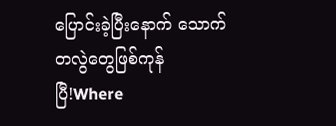ပြောင်းခဲ့ပြီးနောက် သောက်တလွဲတွေဖြစ်ကုန်ပြီ!Where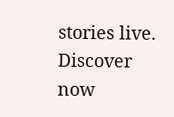stories live. Discover now